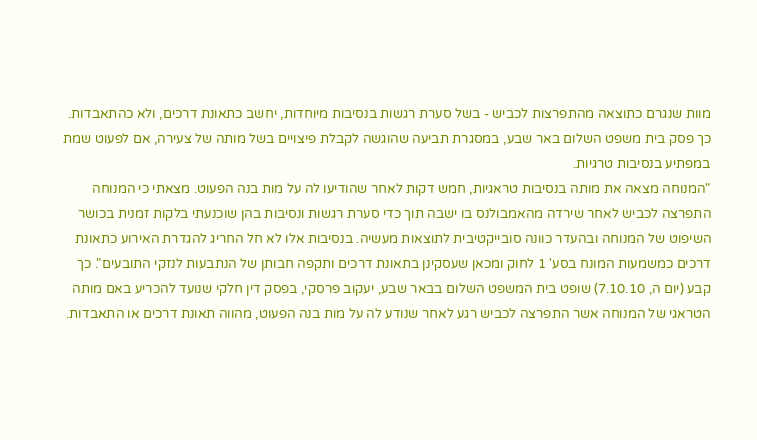מוות שנגרם כתוצאה מהתפרצות לכביש - בשל סערת רגשות בנסיבות מיוחדות, יחשב כתאונת דרכים, ולא כהתאבדות. כך פסק בית משפט השלום באר שבע, במסגרת תביעה שהוגשה לקבלת פיצויים בשל מותה של צעירה, אם לפעוט שמת במפתיע בנסיבות טרגיות.
"המנוחה מצאה את מותה בנסיבות טראגיות, חמש דקות לאחר שהודיעו לה על מות בנה הפעוט. מצאתי כי המנוחה התפרצה לכביש לאחר שירדה מהאמבולנס בו ישבה תוך כדי סערת רגשות ונסיבות בהן שוכנעתי בלקות זמנית בכושר השיפוט של המנוחה ובהעדר כוונה סובייקטיבית לתוצאות מעשיה. בנסיבות אלו לא חל החריג להגדרת האירוע כתאונת דרכים כמשמעות המונח בסע' 1 לחוק ומכאן שעסקינן בתאונת דרכים ותקפה חבותן של הנתבעות לנזקי התובעים". כך קבע (יום ה, 7.10.10) שופט בית המשפט השלום בבאר שבע, יעקוב פרסקי, בפסק דין חלקי שנועד להכריע באם מותה הטראגי של המנוחה אשר התפרצה לכביש רגע לאחר שנודע לה על מות בנה הפעוט, מהווה תאונת דרכים או התאבדות.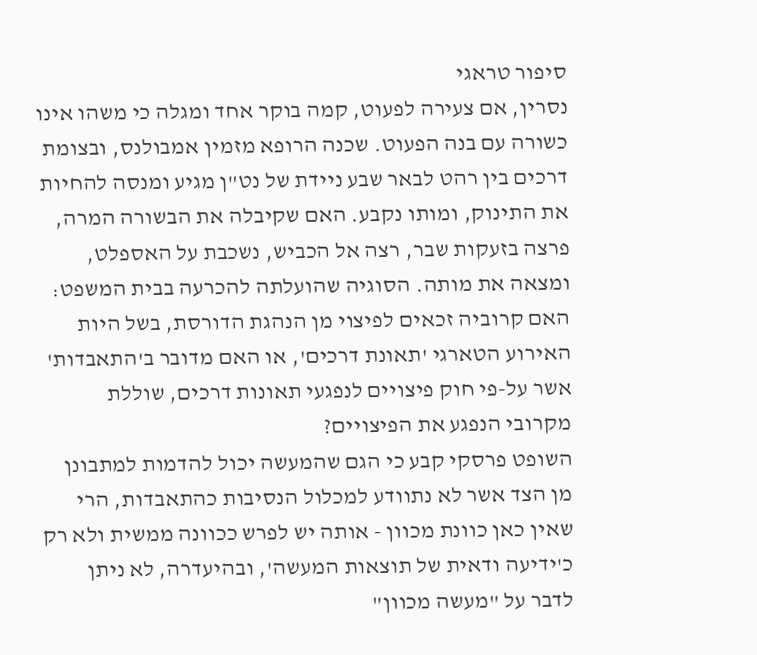סיפור טראגי
נסרין, אם צעירה לפעוט, קמה בוקר אחד ומגלה כי משהו אינו כשורה עם בנה הפעוט. שכנה הרופא מזמין אמבולנס, ובצומת דרכים בין רהט לבאר שבע ניידת של נט"ן מגיע ומנסה להחיות את התינוק, ומותו נקבע. האם שקיבלה את הבשורה המרה, פרצה בזעקות שבר, רצה אל הכביש, נשכבת על האספלט, ומצאה את מותה. הסוגיה שהועלתה להכרעה בבית המשפט: האם קרוביה זכאים לפיצוי מן הנהגת הדורסת, בשל היות האירוע הטארגי 'תאונת דרכים', או האם מדובר ב'התאבדות' אשר על-פי חוק פיצויים לנפגעי תאונות דרכים, שוללת מקרובי הנפגע את הפיצויים?
השופט פרסקי קבע כי הגם שהמעשה יכול להדמות למתבונן מן הצד אשר לא נתוודע למכלול הנסיבות כהתאבדות, הרי שאין כאן כוונת מכוון - אותה יש לפרש ככוונה ממשית ולא רק כ'ידיעה ודאית של תוצאות המעשה', ובהיעדרה, לא ניתן לדבר על "מעשה מכוון"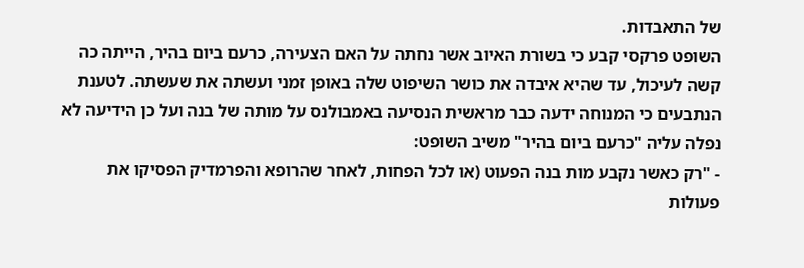של התאבדות.
השופט פרקסי קבע כי בשורת האיוב אשר נחתה על האם הצעירה, כרעם ביום בהיר, הייתה כה קשה לעיכול, עד שהיא איבדה את כושר השיפוט שלה באופן זמני ועשתה את שעשתה. לטענת הנתבעים כי המנוחה ידעה כבר מראשית הנסיעה באמבולנס על מותה של בנה ועל כן הידיעה לא נפלה עליה "כרעם ביום בהיר" משיב השופט:
- "רק כאשר נקבע מות בנה הפעוט (או לכל הפחות, לאחר שהרופא והפרמדיק הפסיקו את פעולות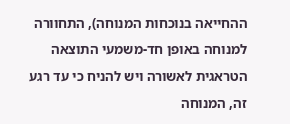ההחייאה בנוכחות המנוחה), התחוורה למנוחה באופן חד-משמעי התוצאה הטראגית לאשורה ויש להניח כי עד רגע זה, המנוחה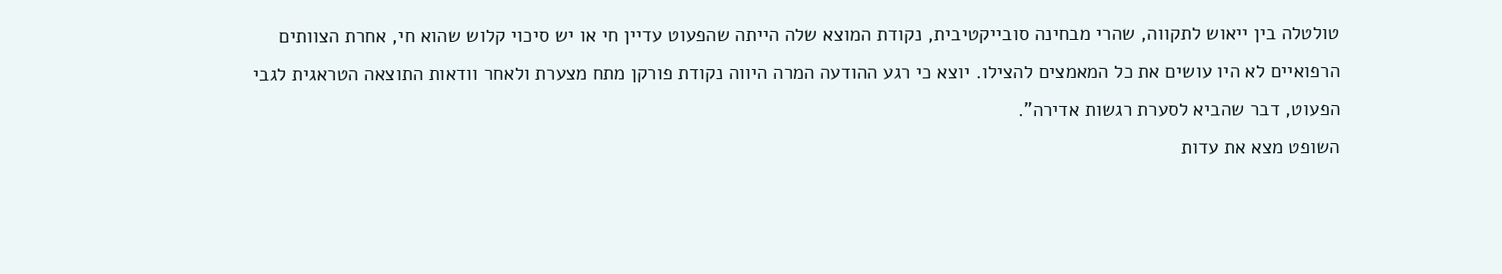טולטלה בין ייאוש לתקווה, שהרי מבחינה סובייקטיבית, נקודת המוצא שלה הייתה שהפעוט עדיין חי או יש סיכוי קלוש שהוא חי, אחרת הצוותים הרפואיים לא היו עושים את כל המאמצים להצילו. יוצא כי רגע ההודעה המרה היווה נקודת פורקן מתח מצערת ולאחר וודאות התוצאה הטראגית לגבי הפעוט, דבר שהביא לסערת רגשות אדירה".
השופט מצא את עדות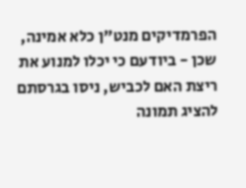הפרמדיקים מנט"ן כלא אמינה, שכן - ביודעם כי יכלו למנוע את ריצת האם לכביש, ניסו בגרסתם להציג תמונה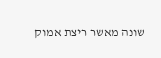שונה מאשר ריצת אמוק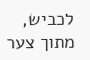לכביש, מתוך צער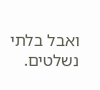ואבל בלתי נשלטים.